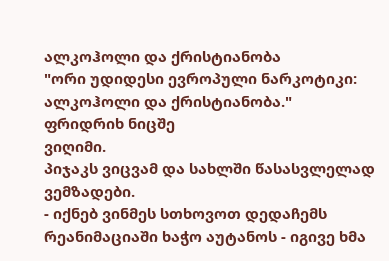ალკოჰოლი და ქრისტიანობა
"ორი უდიდესი ევროპული ნარკოტიკი: ალკოჰოლი და ქრისტიანობა."
ფრიდრიხ ნიცშე
ვიღიმი.
პიჯაკს ვიცვამ და სახლში წასასვლელად ვემზადები.
- იქნებ ვინმეს სთხოვოთ დედაჩემს რეანიმაციაში ხაჭო აუტანოს - იგივე ხმა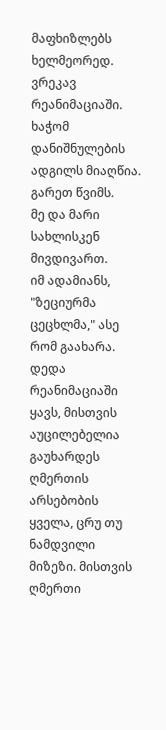მაფხიზლებს ხელმეორედ.
ვრეკავ რეანიმაციაში.
ხაჭომ დანიშნულების ადგილს მიაღწია.
გარეთ წვიმს.
მე და მარი სახლისკენ მივდივართ.
იმ ადამიანს, "ზეციურმა ცეცხლმა," ასე რომ გაახარა. დედა რეანიმაციაში ყავს, მისთვის აუცილებელია გაუხარდეს ღმერთის არსებობის ყველა, ცრუ თუ ნამდვილი მიზეზი. მისთვის ღმერთი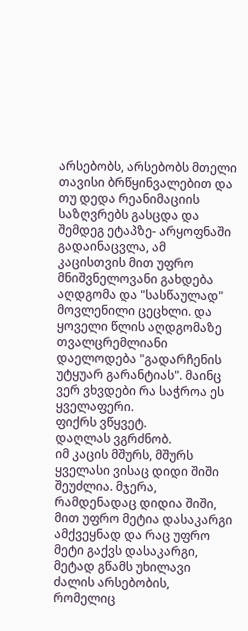არსებობს, არსებობს მთელი თავისი ბრწყინვალებით და თუ დედა რეანიმაციის საზღვრებს გასცდა და შემდეგ ეტაპზე- არყოფნაში გადაინაცვლა, ამ კაცისთვის მით უფრო მნიშვნელოვანი გახდება აღდგომა და "სასწაულად" მოვლენილი ცეცხლი. და ყოველი წლის აღდგომაზე თვალცრემლიანი დაელოდება "გადარჩენის უტყუარ გარანტიას". მაინც ვერ ვხვდები რა საჭროა ეს ყველაფერი.
ფიქრს ვწყვეტ.
დაღლას ვგრძნობ.
იმ კაცის მშურს, მშურს ყველასი ვისაც დიდი შიში შეუძლია. მჯერა, რამდენადაც დიდია შიში, მით უფრო მეტია დასაკარგი ამქვეყნად და რაც უფრო მეტი გაქვს დასაკარგი, მეტად გწამს უხილავი ძალის არსებობის, რომელიც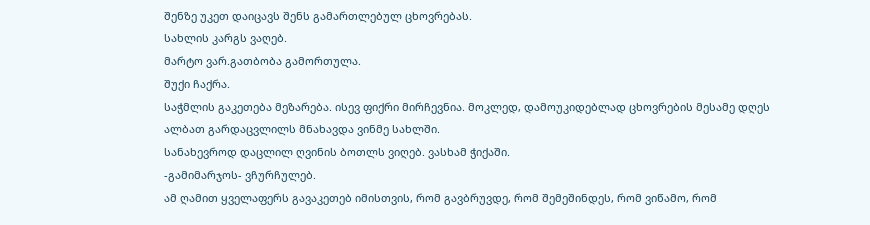შენზე უკეთ დაიცავს შენს გამართლებულ ცხოვრებას.
სახლის კარგს ვაღებ.
მარტო ვარ.გათბობა გამორთულა.
შუქი ჩაქრა.
საჭმლის გაკეთება მეზარება. ისევ ფიქრი მირჩევნია. მოკლედ, დამოუკიდებლად ცხოვრების მესამე დღეს ალბათ გარდაცვლილს მნახავდა ვინმე სახლში.
სანახევროდ დაცლილ ღვინის ბოთლს ვიღებ. ვასხამ ჭიქაში.
-გამიმარჯოს- ვჩურჩულებ.
ამ ღამით ყველაფერს გავაკეთებ იმისთვის, რომ გავბრუვდე, რომ შემეშინდეს, რომ ვიწამო, რომ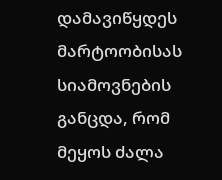დამავიწყდეს მარტოობისას სიამოვნების განცდა, რომ მეყოს ძალა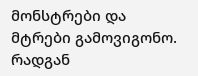მონსტრები და მტრები გამოვიგონო.
რადგან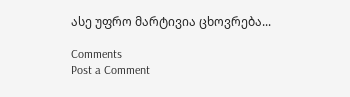ასე უფრო მარტივია ცხოვრება...

Comments
Post a Comment